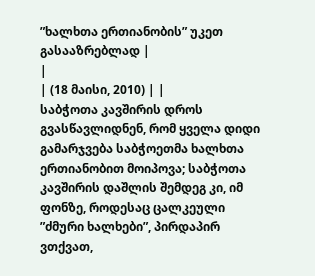”ხალხთა ერთიანობის” უკეთ გასააზრებლად |
|
| (18 მაისი, 2010) | |
საბჭოთა კავშირის დროს გვასწავლიდნენ, რომ ყველა დიდი გამარჯვება საბჭოეთმა ხალხთა ერთიანობით მოიპოვა; საბჭოთა კავშირის დაშლის შემდეგ კი, იმ ფონზე, როდესაც ცალკეული ”ძმური ხალხები”, პირდაპირ ვთქვათ,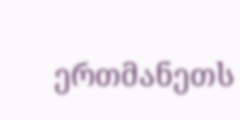ერთმანეთს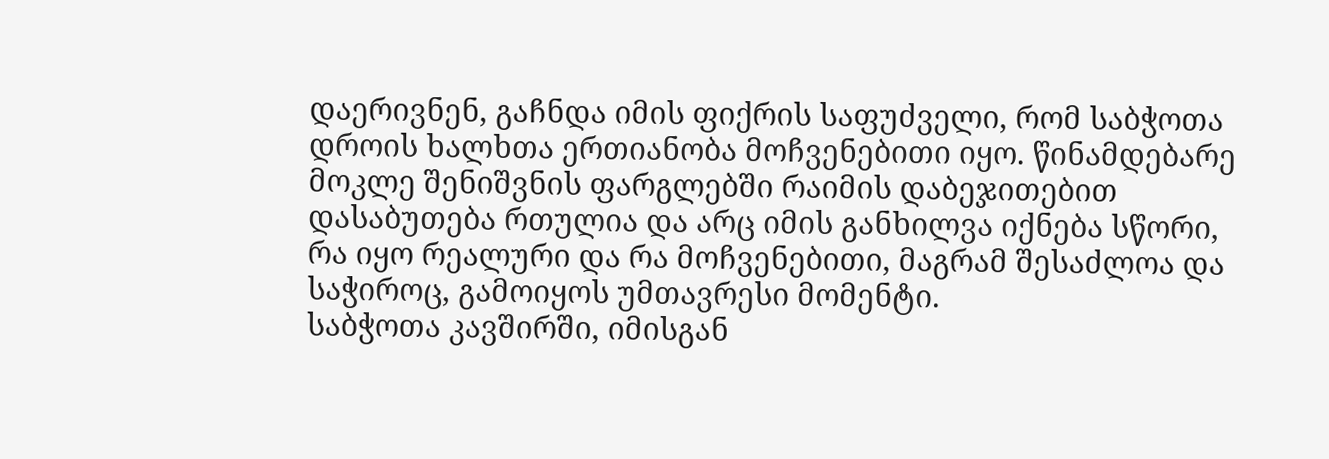დაერივნენ, გაჩნდა იმის ფიქრის საფუძველი, რომ საბჭოთა დროის ხალხთა ერთიანობა მოჩვენებითი იყო. წინამდებარე მოკლე შენიშვნის ფარგლებში რაიმის დაბეჯითებით დასაბუთება რთულია და არც იმის განხილვა იქნება სწორი, რა იყო რეალური და რა მოჩვენებითი, მაგრამ შესაძლოა და საჭიროც, გამოიყოს უმთავრესი მომენტი.
საბჭოთა კავშირში, იმისგან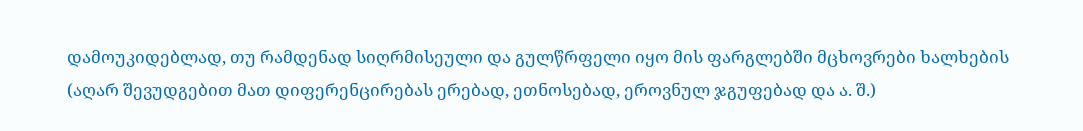დამოუკიდებლად, თუ რამდენად სიღრმისეული და გულწრფელი იყო მის ფარგლებში მცხოვრები ხალხების (აღარ შევუდგებით მათ დიფერენცირებას ერებად, ეთნოსებად, ეროვნულ ჯგუფებად და ა. შ.)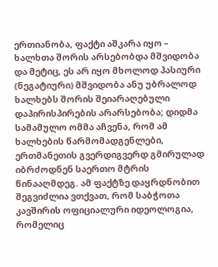ერთიანობა, ფაქტი აშკარა იყო – ხალხთა შორის არსებობდა მშვიდობა და მეტიც, ეს არ იყო მხოლოდ პასიური (ნეგატიური) მშვიდობა ანუ უბრალოდ ხალხებს შორის შეიარაღებული დაპირისპირების არარსებობა; დიდმა სამამულო ომმა აჩვენა, რომ ამ ხალხების წარმომადგენლები, ერთმანეთის გვერდიგვერდ გმირულად იბრძოდნენ საერთო მტრის წინააღმდეგ. ამ ფაქტზე დაყრდნობით შეგვიძლია ვთქვათ, რომ საბჭოთა კავშირის ოფიციალური იდეოლოგია, რომელიც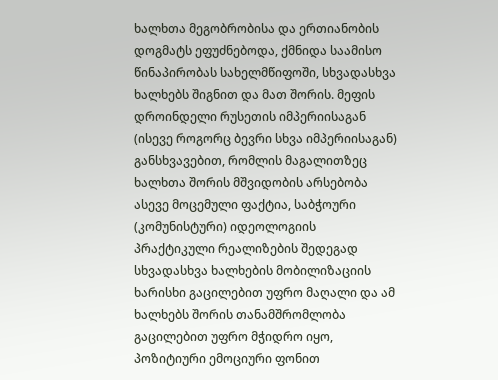ხალხთა მეგობრობისა და ერთიანობის დოგმატს ეფუძნებოდა, ქმნიდა საამისო წინაპირობას სახელმწიფოში, სხვადასხვა ხალხებს შიგნით და მათ შორის. მეფის დროინდელი რუსეთის იმპერიისაგან (ისევე როგორც ბევრი სხვა იმპერიისაგან) განსხვავებით, რომლის მაგალითზეც ხალხთა შორის მშვიდობის არსებობა ასევე მოცემული ფაქტია, საბჭოური (კომუნისტური) იდეოლოგიის პრაქტიკული რეალიზების შედეგად სხვადასხვა ხალხების მობილიზაციის ხარისხი გაცილებით უფრო მაღალი და ამ ხალხებს შორის თანამშრომლობა გაცილებით უფრო მჭიდრო იყო, პოზიტიური ემოციური ფონით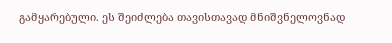გამყარებული. ეს შეიძლება თავისთავად მნიშვნელოვნად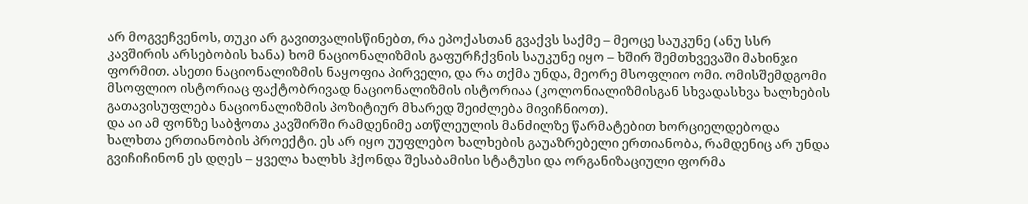არ მოგვეჩვენოს, თუკი არ გავითვალისწინებთ, რა ეპოქასთან გვაქვს საქმე – მეოცე საუკუნე (ანუ სსრ კავშირის არსებობის ხანა) ხომ ნაციონალიზმის გაფურჩქვნის საუკუნე იყო – ხშირ შემთხვევაში მახინჯი ფორმით. ასეთი ნაციონალიზმის ნაყოფია პირველი, და რა თქმა უნდა, მეორე მსოფლიო ომი. ომისშემდგომი მსოფლიო ისტორიაც ფაქტობრივად ნაციონალიზმის ისტორიაა (კოლონიალიზმისგან სხვადასხვა ხალხების გათავისუფლება ნაციონალიზმის პოზიტიურ მხარედ შეიძლება მივიჩნიოთ).
და აი ამ ფონზე საბჭოთა კავშირში რამდენიმე ათწლეულის მანძილზე წარმატებით ხორციელდებოდა ხალხთა ერთიანობის პროექტი. ეს არ იყო უუფლებო ხალხების გაუაზრებელი ერთიანობა, რამდენიც არ უნდა გვიჩიჩინონ ეს დღეს – ყველა ხალხს ჰქონდა შესაბამისი სტატუსი და ორგანიზაციული ფორმა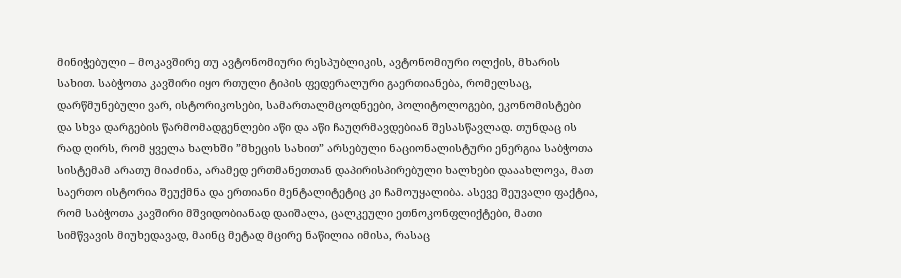მინიჭებული – მოკავშირე თუ ავტონომიური რესპუბლიკის, ავტონომიური ოლქის, მხარის სახით. საბჭოთა კავშირი იყო რთული ტიპის ფედერალური გაერთიანება, რომელსაც, დარწმუნებული ვარ, ისტორიკოსები, სამართალმცოდნეები, პოლიტოლოგები, ეკონომისტები და სხვა დარგების წარმომადგენლები აწი და აწი ჩაუღრმავდებიან შესასწავლად. თუნდაც ის რად ღირს, რომ ყველა ხალხში ”მხეცის სახით” არსებული ნაციონალისტური ენერგია საბჭოთა სისტემამ არათუ მიაძინა, არამედ ერთმანეთთან დაპირისპირებული ხალხები დააახლოვა, მათ საერთო ისტორია შეუქმნა და ერთიანი მენტალიტეტიც კი ჩამოუყალიბა. ასევე შეუვალი ფაქტია, რომ საბჭოთა კავშირი მშვიდობიანად დაიშალა, ცალკეული ეთნოკონფლიქტები, მათი სიმწვავის მიუხედავად, მაინც მეტად მცირე ნაწილია იმისა, რასაც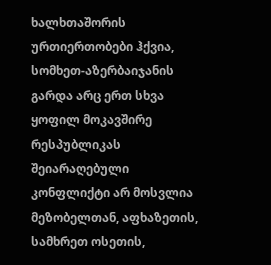ხალხთაშორის ურთიერთობები ჰქვია, სომხეთ-აზერბაიჯანის გარდა არც ერთ სხვა ყოფილ მოკავშირე რესპუბლიკას შეიარაღებული კონფლიქტი არ მოსვლია მეზობელთან, აფხაზეთის, სამხრეთ ოსეთის,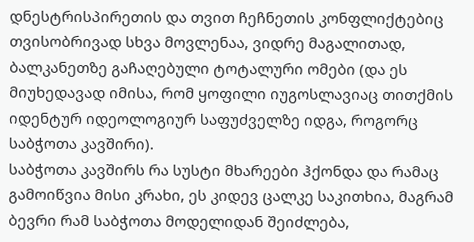დნესტრისპირეთის და თვით ჩეჩნეთის კონფლიქტებიც თვისობრივად სხვა მოვლენაა, ვიდრე მაგალითად, ბალკანეთზე გაჩაღებული ტოტალური ომები (და ეს მიუხედავად იმისა, რომ ყოფილი იუგოსლავიაც თითქმის იდენტურ იდეოლოგიურ საფუძველზე იდგა, როგორც საბჭოთა კავშირი).
საბჭოთა კავშირს რა სუსტი მხარეები ჰქონდა და რამაც გამოიწვია მისი კრახი, ეს კიდევ ცალკე საკითხია, მაგრამ ბევრი რამ საბჭოთა მოდელიდან შეიძლება,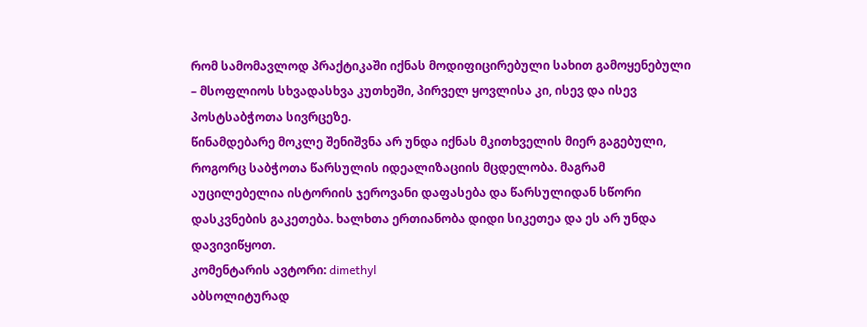რომ სამომავლოდ პრაქტიკაში იქნას მოდიფიცირებული სახით გამოყენებული – მსოფლიოს სხვადასხვა კუთხეში, პირველ ყოვლისა კი, ისევ და ისევ პოსტსაბჭოთა სივრცეზე.
წინამდებარე მოკლე შენიშვნა არ უნდა იქნას მკითხველის მიერ გაგებული, როგორც საბჭოთა წარსულის იდეალიზაციის მცდელობა. მაგრამ აუცილებელია ისტორიის ჯეროვანი დაფასება და წარსულიდან სწორი დასკვნების გაკეთება. ხალხთა ერთიანობა დიდი სიკეთეა და ეს არ უნდა დავივიწყოთ.
კომენტარის ავტორი: dimethyl
აბსოლიტურად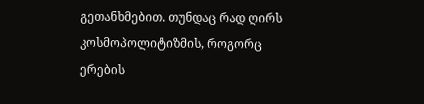გეთანხმებით. თუნდაც რად ღირს კოსმოპოლიტიზმის, როგორც ერების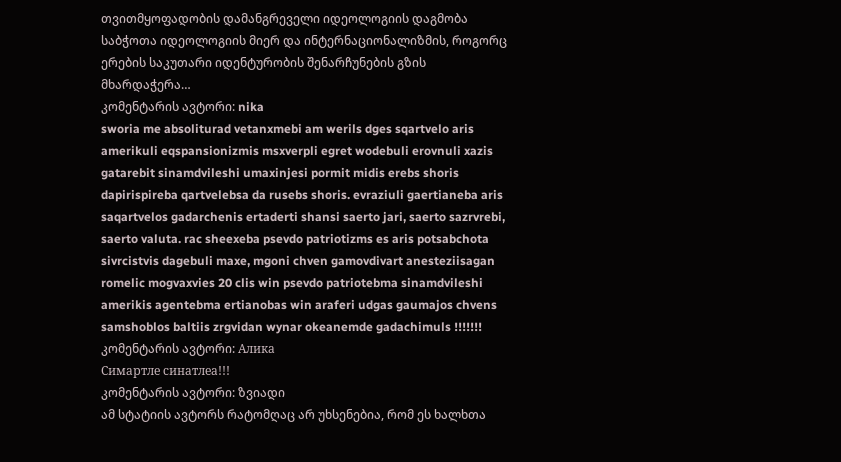თვითმყოფადობის დამანგრეველი იდეოლოგიის დაგმობა საბჭოთა იდეოლოგიის მიერ და ინტერნაციონალიზმის, როგორც ერების საკუთარი იდენტურობის შენარჩუნების გზის მხარდაჭერა…
კომენტარის ავტორი: nika
sworia me absoliturad vetanxmebi am werils dges sqartvelo aris amerikuli eqspansionizmis msxverpli egret wodebuli erovnuli xazis gatarebit sinamdvileshi umaxinjesi pormit midis erebs shoris dapirispireba qartvelebsa da rusebs shoris. evraziuli gaertianeba aris saqartvelos gadarchenis ertaderti shansi saerto jari, saerto sazrvrebi, saerto valuta. rac sheexeba psevdo patriotizms es aris potsabchota sivrcistvis dagebuli maxe, mgoni chven gamovdivart anesteziisagan romelic mogvaxvies 20 clis win psevdo patriotebma sinamdvileshi amerikis agentebma ertianobas win araferi udgas gaumajos chvens samshoblos baltiis zrgvidan wynar okeanemde gadachimuls !!!!!!!
კომენტარის ავტორი: Алика
Симартле синатлеа!!!
კომენტარის ავტორი: ზვიადი
ამ სტატიის ავტორს რატომღაც არ უხსენებია, რომ ეს ხალხთა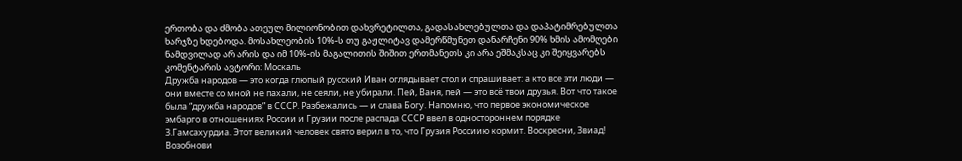ერთობა და ძმობა ათეულ მილიონობით დახვრეტილთა, გადასახლებულთა და დაპატიმრებულთა ხარჯზე ხდებოდა. მოსახლეობის 10%-ს თუ გაჟლიტავ დამერწმუნეთ დანარჩენი 90% ხმის ამომღები ნამდვილად არ არის და იმ 10%-ის მაგალითის შიშით ერთმანეთს კი არა ეშმაკსაც კი შეიყვარებს
კომენტარის ავტორი: Москаль
Дружба народов — это когда глюпый русский Иван оглядывает стол и спрашивает: а кто все эти люди — они вместе со мной не пахали, не сеяли, не убирали. Пей, Ваня, пей — это всё твои друзья. Вот что такое была “дружба народов” в СССР. Разбежались — и слава Богу. Напомню, что первое экономическое эмбарго в отношениях России и Грузии после распада СССР ввел в одностороннем порядке З.Гамсахурдиа. Этот великий человек свято верил в то, что Грузия Россиию кормит. Воскресни, Звиад! Возобнови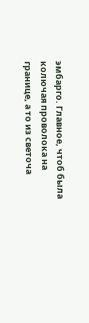эмбарго. Главное, чтоб была колючая проволока на границе, а то из светоча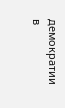демократии в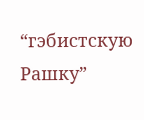“гэбистскую Рашку”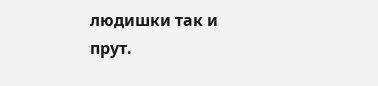людишки так и прут.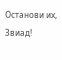Останови их, Звиад!